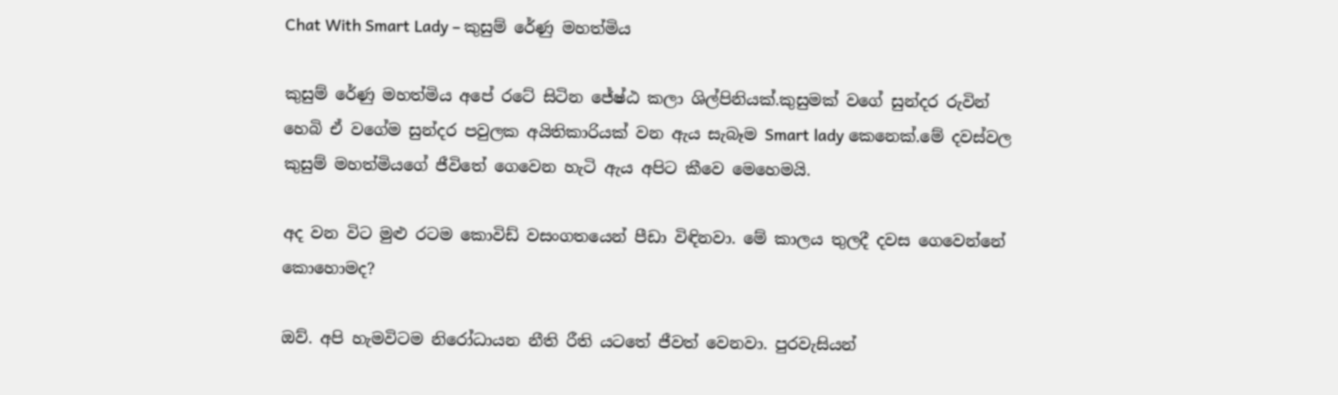Chat With Smart Lady – කුසුම් රේණු මහත්මිය

කුසුම් රේණු මහත්මිය අපේ රටේ සිටින ජේෂ්ඨ කලා ශිල්පිනියක්.කුසුමක් වගේ සුන්දර රුවින් හෙබි ඒ වගේම සුන්දර පවුලක අයිතිකාරියක් වන ඇය සැබෑම Smart lady කෙනෙක්.මේ දවස්වල කුසුම් මහත්මියගේ ජීවිතේ ගෙවෙන හැටි ඇය අපිට කීවෙ මෙහෙමයි.

අද වන විට මුළු රටම කොවිඩ් වසංගතයෙන් පීඩා විඳිනවා. මේ කාලය තුලදී දවස ගෙවෙන්නේ කොහොමද?

ඔව්. අපි හැමවිටම නිරෝධායන නීති රීති යටතේ ජීවත් වෙනවා. පුරවැසියන්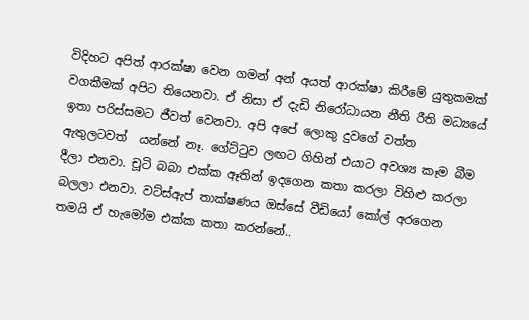විදිහට අපිත් ආරක්ෂා වෙන ගමන් අන් අයත් ආරක්ෂා කිරීමේ යුතුකමක් වගකීමක් අපිට තියෙනවා. ඒ නිසා ඒ දැඩි නිරෝධායන නීති රීති මධ්‍යයේ ඉතා පරිස්සමට ජීවත් වෙනවා. අපි අපේ ලොකු දුවගේ වත්ත ඇතුලටවත්  යන්නේ නෑ. ගේට්ටුව ලඟට ගිහින් එයාට අවශ්‍ය කෑම බීම දීලා එනවා. චූටි බබා එක්ක ඈතින් ඉදගෙන කතා කරලා විහිළු කරලා බලලා එනවා. වට්ස්ඇප් තාක්ෂණය ඔස්සේ වීඩියෝ කෝල් අරගෙන තමයි ඒ හැමෝම එක්ක කතා කරන්නේ..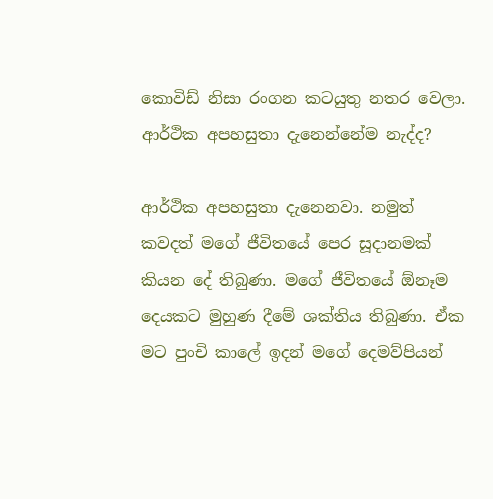කොවිඩ් නිසා රංගන කටයුතු නතර වෙලා. ආර්ථික අපහසුතා දැනෙන්නේම නැද්ද?

ආර්ථික අපහසුතා දැනෙනවා. නමුත් කවදත් මගේ ජීවිතයේ පෙර සූදානමක් කියන දේ තිබුණා. මගේ ජීවිතයේ ඕනෑම දෙයකට මුහුණ දීමේ ශක්තිය තිබුණා. ඒක මට පුංචි කාලේ ඉදන් මගේ දෙමව්පියන්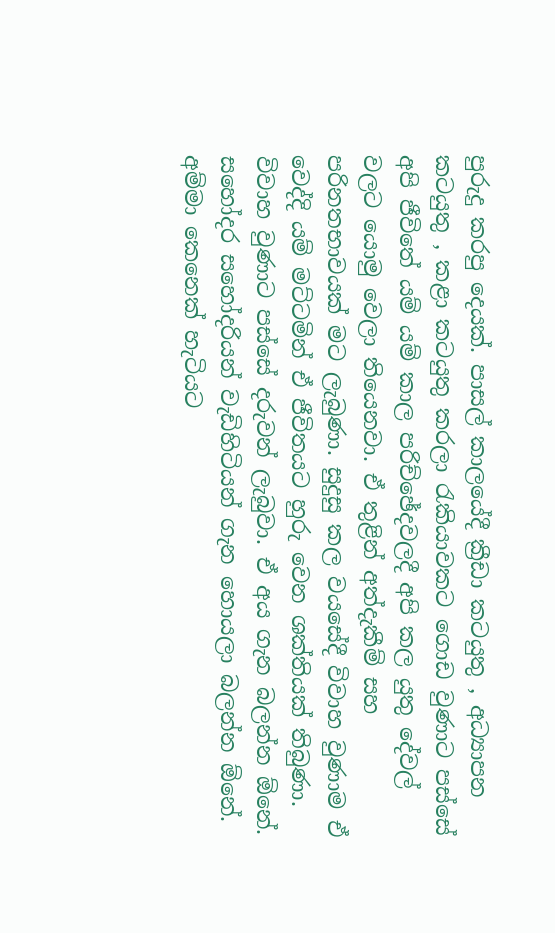පුරුදු කරපු දෙයක්. පාසල් කාලයේදී ක්‍රීඩා කටයුතු , අධ්‍යාපන කටයුතු , කළා කටයුතු කරලා රැකියාවකට ගොඩ වුණාට පස්සේ අපි ජීවිතේ යම් යම් කාල පරිච්ඡේදවලදී අපි කල යුතු දේවල් වලට යොමු වෙලා තියෙනවා. ඒ තුළින් අත්දැකීම් සහ පරිනතභාවයක් මට ලැබුණා. සුදුසු කල වයසේදී විවාහ වුණාම ඒ වෙද්දි යම් මට්ටමින් ඒ ජීවිතයට හුරු වෙන ශක්තියක් තිබුණා. විවාහ වුණාට පස්සේ දරුවන් ලැබුවා. ඒ අය ගැන බලන්න ඕනේ. සහෝදර සහෝදරියන් වැඩිහිටියන් ගැන හොයලා බලන්න ඕනේ. අම්මා කෙනෙක් හැටියට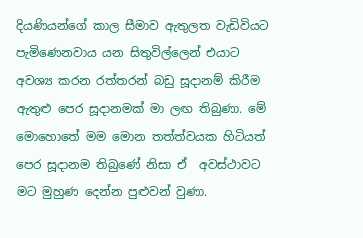දියණියන්ගේ කාල සීමාව ඇතුලත වැඩිවියට පැමිණෙනවාය යන සිතුවිල්ලෙන් එයාට අවශ්‍ය කරන රත්තරන් බඩු සූදානම් කිරීම ඇතුළු පෙර සූදානමක් මා ලඟ තිබුණා. මේ මොහොතේ මම මොන තත්ත්වයක හිටියත් පෙර සූදානම තිබුණේ නිසා ඒ  අවස්ථාවට මට මුහුණ දෙන්න පුළුවන් වුණා.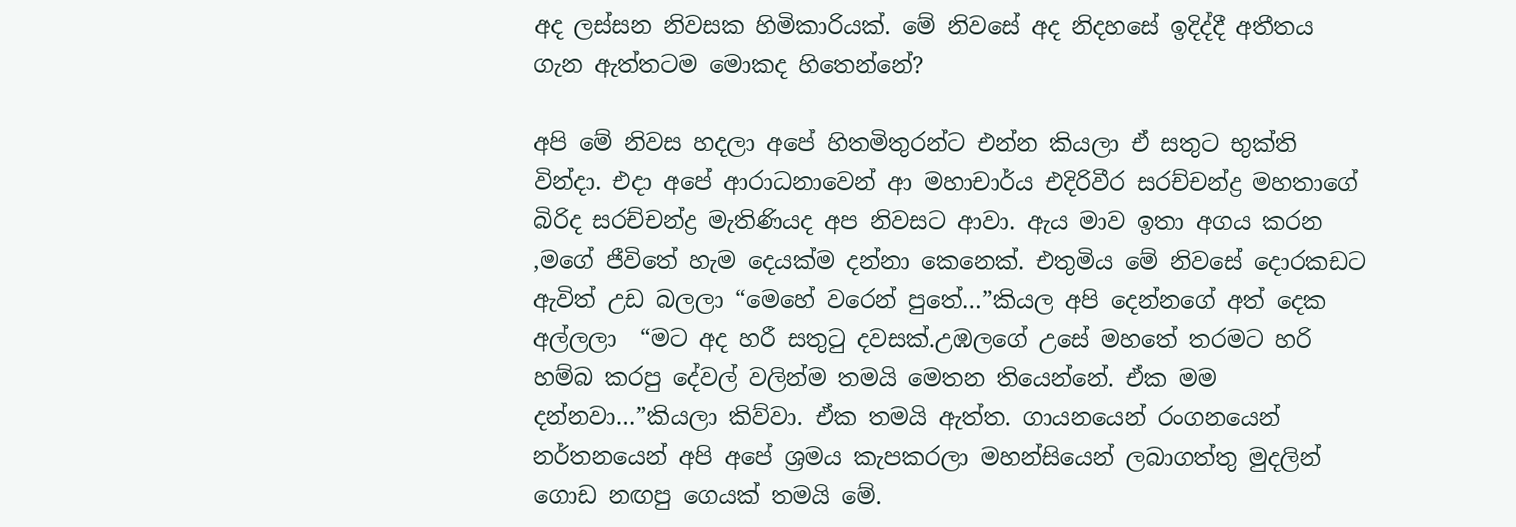අද ලස්සන නිවසක හිමිකාරියක්. මේ නිවසේ අද නිදහසේ ඉදිද්දී අතීතය ගැන ඇත්තටම මොකද හිතෙන්නේ?

අපි මේ නිවස හදලා අපේ හිතමිතුරන්ට එන්න කියලා ඒ සතුට භුක්ති වින්දා. එදා අපේ ආරාධනාවෙන් ආ මහාචාර්ය එදිරිවීර සරච්චන්ද්‍ර මහතාගේ බිරිද සරච්චන්ද්‍ර මැතිණියද අප නිවසට ආවා. ඇය මාව ඉතා අගය කරන  ,මගේ ජීවිතේ හැම දෙයක්ම දන්නා කෙනෙක්. එතුමිය මේ නිවසේ දොරකඩට ඇවිත් උඩ බලලා “මෙහේ වරෙන් පුතේ…”කියල අපි දෙන්නගේ අත් දෙක අල්ලලා  “මට අද හරී සතුටු දවසක්.උඹලගේ උසේ මහතේ තරමට හරි හම්බ කරපු දේවල් වලින්ම තමයි මෙතන තියෙන්නේ. ඒක මම දන්නවා…”කියලා කිව්වා. ඒක තමයි ඇත්ත. ගායනයෙන් රංගනයෙන් නර්තනයෙන් අපි අපේ ශ්‍රමය කැපකරලා මහන්සියෙන් ලබාගත්තු මුදලින් ගොඩ නඟපු ගෙයක් තමයි මේ.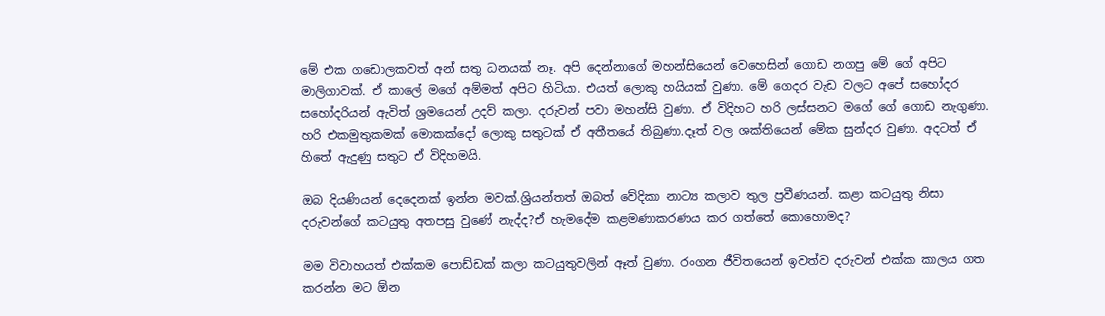මේ එක ගඩොලකවත් අන් සතු ධනයක් නෑ. අපි දෙන්නාගේ මහන්සියෙන් වෙහෙසින් ගොඩ නගපු මේ ගේ අපිට මාලිගාවක්. ඒ කාලේ මගේ අම්මත් අපිට හිටියා. එයත් ලොකු හයියක් වුණා. මේ ගෙදර වැඩ වලට අපේ සහෝදර සහෝදරියන් ඇවිත් ශ්‍රමයෙන් උදව් කලා. දරුවන් පවා මහන්සි වුණා. ඒ විදිහට හරි ලස්සනට මගේ ගේ ගොඩ නැගුණා. හරි එකමුතුකමක් මොකක්දෝ ලොකු සතුටක් ඒ අතීතයේ තිබුණා.දෑත් වල ශක්තියෙන් මේක සුන්දර වුණා. අදටත් ඒ හිතේ ඇදුණු සතුට ඒ විදිහමයි.

ඔබ දියණියන් දෙදෙනක් ඉන්න මවක්.ශ්‍රියන්තත් ඔබත් වේදිකා නාට්‍ය කලාව තුල ප්‍රවීණයන්. කළා කටයුතු නිසා දරුවන්ගේ කටයුතු අතපසු වුණේ නැද්ද?ඒ හැමදේම කළමණාකරණය කර ගත්තේ කොහොමද?

මම විවාහයත් එක්කම පොඩ්ඩක් කලා කටයුතුවලින් ඈත් වුණා. රංගන ජීවිතයෙන් ඉවත්ව දරුවන් එක්ක කාලය ගත කරන්න මට ඕන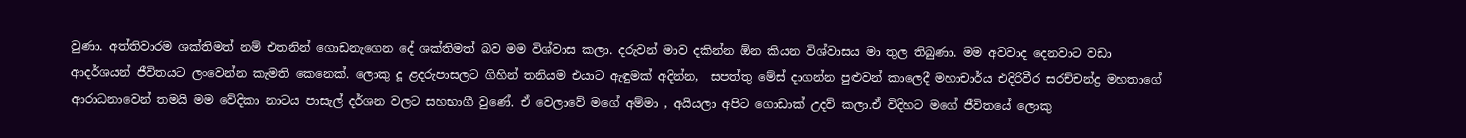වුණා. අත්තිවාරම ශක්තිමත් නම් එතනින් ගොඩනැගෙන දේ ශක්තිමත් බව මම විශ්වාස කලා. දරුවන් මාව දකින්න ඕන කියන විශ්වාසය මා තුල තිබුණා. මම අවවාද දෙනවාට වඩා ආදර්ශයන් ජීවිතයට ලංවෙන්න කැමති කෙනෙක්. ලොකු දූ ළදරුපාසලට ගිහින් තනියම එයාට ඇඳුමක් අදින්න,  සපත්තු මේස් දාගන්න පුළුවන් කාලෙදී මහාචාර්ය එදිරිවීර සරච්චන්ද්‍ර මහතාගේ ආරාධනාවෙන් තමයි මම වේදිකා නාටය පාසැල් දර්ශන වලට සහභාගී වුණේ. ඒ වෙලාවේ මගේ අම්මා , අයියලා අපිට ගොඩාක් උදව් කලා.ඒ විදිහට මගේ ජීවිතයේ ලොකු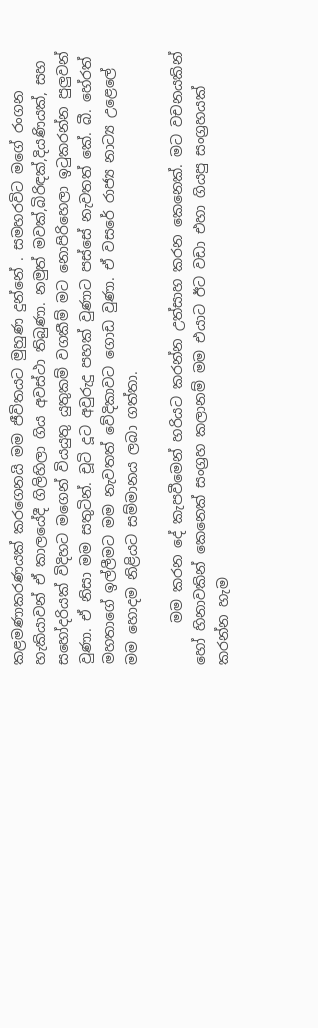කළමණාකරණයක් කරගෙනයි මම ජීවිතයට මුහුණ දුන්නේ . සමහරවිට මගේ රංගන හැකියාවන් ඒ කාලයේදී ගිලිහිලා ගිය අවස්ථා තිබුණා. නමුත් මවක්,බිරිඳක්,දියණියක්, සහ සහෝදරියක් විදිහට මගෙන් වියයුතු යුතුකම් වගකීම් මට නොපිරිහෙලා ඉටුකරන්න පුලුවන් වුණා. ඒ නිසා මම සතුටින්. චූටි දූට අවුරුදු පහක් වුණාට පස්සේ නැවතත් කේ. බී. හේරත් මහතාගේ ඉල්ලීමට මම නැවතත් වේදිකාවට ගොඩ වුණා. ඒ වසරේ රාජ්‍ය නාට්‍ය උළෙලේ මම හොදම නිළියට සම්මානය ලබා ගත්තා.

      මම කරන දේ කැපවීමෙන් හරියට කරන්න උත්සාහ කරන කෙනෙක්. මට වචනයකින් හෝ හිනාවකින් කෙනෙක් සංග්‍රහ කලානම් මම එයාට ඊට වඩා එහා ගියපු සංග්‍රහයක් කරන්න හැම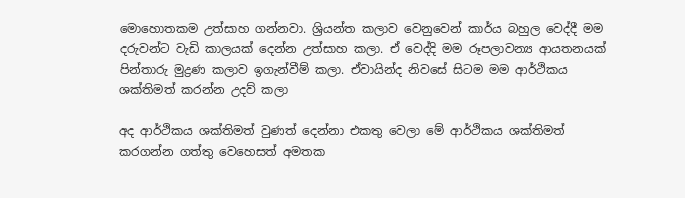මොහොතකම උත්සාහ ගන්නවා. ශ්‍රියන්ත කලාව වෙනුවෙන් කාර්ය බහුල වෙද්දී මම දරුවන්ට වැඩි කාලයක් දෙන්න උත්සාහ කලා. ඒ වෙද්දි මම රූපලාවන්‍ය ආයතනයක් පින්තාරු මුද්‍රණ කලාව ඉගැන්වීම් කලා. ඒවායින්ද නිවසේ සිටම මම ආර්ථිකය ශක්‌තිමත් කරන්න උදව් කලා

අද ආර්ථිකය ශක්‌තිමත් වුණත් දෙන්නා එකතු වෙලා මේ ආර්ථිකය ශක්‌තිමත් කරගන්න ගත්තු වෙහෙසත් අමතක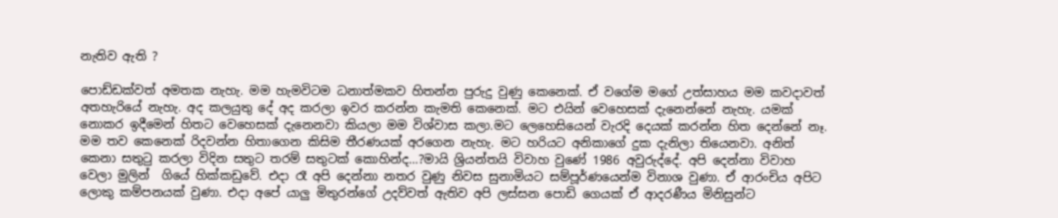නැතිව ඇති ?

පොඩ්ඩක්වත් අමතක නැහැ. මම හැමවිටම ධනාත්මකව හිතන්න පුරුදු වුණු කෙනෙක්. ඒ වගේම මගේ උත්සාහය මම කවදාවත් අතහැරියේ නැහැ. අද කලයුතු දේ අද කරලා ඉවර කරන්න කැමති කෙනෙක්. මට එයින් වෙහෙසක් දැනෙන්නේ නැහැ. යමක් නොකර ඉදීමෙන් හිතට වෙහෙසක් දැනෙනවා කියලා මම විශ්වාස කලා.මට ලෙහෙසියෙන් වැරදි දෙයක් කරන්න හිත දෙන්නේ නෑ. මම තව කෙනෙක් රිදවන්න හිතාගෙන කිසිම තීරණයක් අරගෙන නැහැ. මට හරියට අනිකාගේ දුක දැනිලා තියෙනවා. අනිත් කෙනා සතුටු කරලා විදින සතුට තරම් සතුටක් කොහින්ද…?මායි ශ්‍රියන්තයි විවාහ වුණේ 1986 අවුරුද්දේ. අපි දෙන්නා විවාහ වෙලා මුලින්  ගියේ හික්කඩුවේ. එදා රෑ අපි දෙන්නා නතර වුණු නිවස සුනාමියට සම්පූර්ණයෙන්ම විනාශ වුණා. ඒ ආරංචිය අපිට ලොකු කම්පනයක් වුණා. එදා අපේ යාලු මිතුරන්ගේ උදව්වත් ඇතිව අපි ලස්සන පොඩි ගෙයක් ඒ ආදරණීය මිනිසුන්ට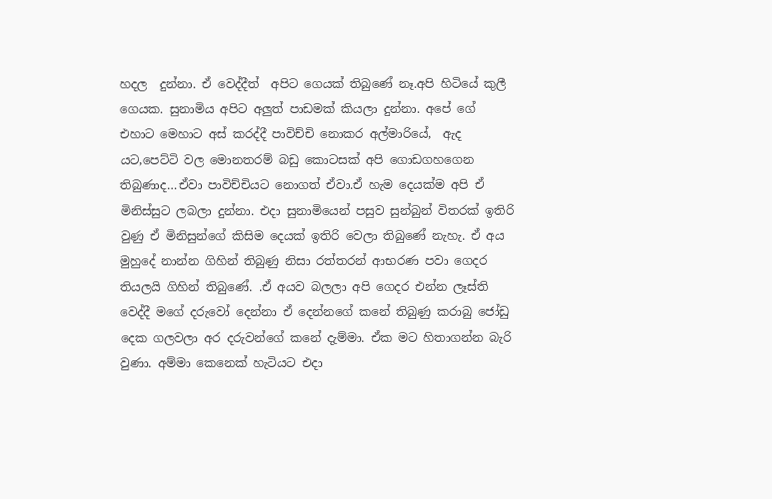හදල  දුන්නා. ඒ වෙද්දීත්  අපිට ගෙයක් තිබුණේ නෑ.අපි හිටියේ කුලී ගෙයක. සුනාමිය අපිට අලුත් පාඩමක් කියලා දුන්නා. අපේ ගේ  එහාට මෙහාට අස් කරද්දී පාවිච්චි නොකර අල්මාරියේ,  ඇද යට,පෙට්ටි වල මොනතරම් බඩු කොටසක් අපි ගොඩගහගෙන තිබුණාද…ඒවා පාවිච්චියට නොගත් ඒවා.ඒ හැම දෙයක්ම අපි ඒ මිනිස්සුට ලබලා දුන්නා. එදා සුනාමියෙන් පසුව සුන්බුන් විතරක් ඉතිරි වුණු ඒ මිනිසුන්ගේ කිසිම දෙයක් ඉතිරි වෙලා තිබුණේ නැහැ. ඒ අය මුහුදේ නාන්න ගිහින් තිබුණු නිසා රත්තරන් ආභරණ පවා ගෙදර තියලයි ගිහින් තිබුණේ. .ඒ අයව බලලා අපි ගෙදර එන්න ලෑස්ති වෙද්දී මගේ දරුවෝ දෙන්නා ඒ දෙන්නගේ කනේ තිබුණු කරාබු ජෝඩු දෙක ගලවලා අර දරුවන්ගේ කනේ දැම්මා. ඒක මට හිතාගන්න බැරි වුණා. අම්මා කෙනෙක් හැටියට එදා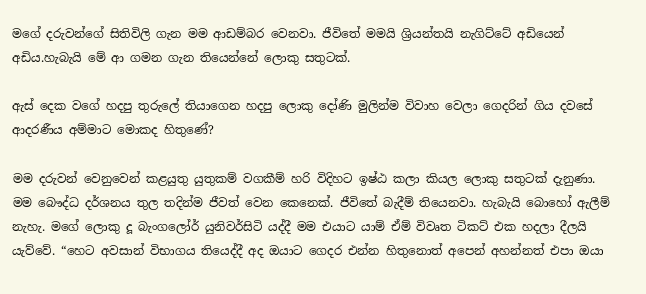මගේ දරුවන්ගේ සිතිවිලි ගැන මම ආඩම්බර වෙනවා. ජීවිතේ මමයි ශ්‍රියන්තයි නැගිට්ටේ අඩියෙන් අඩිය.හැබැයි මේ ආ ගමන ගැන තියෙන්නේ ලොකු සතුටක්.

ඇස් දෙක වගේ හදපු තුරුලේ තියාගෙන හදපු ලොකු දෝණි මුලින්ම විවාහ වෙලා ගෙදරින් ගිය දවසේ ආදරණීය අම්මාට මොකද හිතුණේ?

මම දරුවන් වෙනුවෙන් කළයුතු යුතුකම් වගකීම් හරි විදිහට ඉෂ්ඨ කලා කියල ලොකු සතුටක් දැනුණා. මම බෞද්ධ දර්ශනය තුල තදින්ම ජීවත් වෙන කෙනෙක්. ජීවිතේ බැදීම් තියෙනවා. හැබැයි බොහෝ ඇලීම් නැහැ. මගේ ලොකු දූ බැංගලෝර් යුනිවර්සිටි යද්දී මම එයාට යාම් ඒම් විවෘත ටිකට් එක හදලා දීලයි යැව්වේ. “හෙට අවසාන් විභාගය තියෙද්දී අද ඔයාට ගෙදර එන්න හිතුනොත් අපෙන් අහන්නත් එපා ඔයා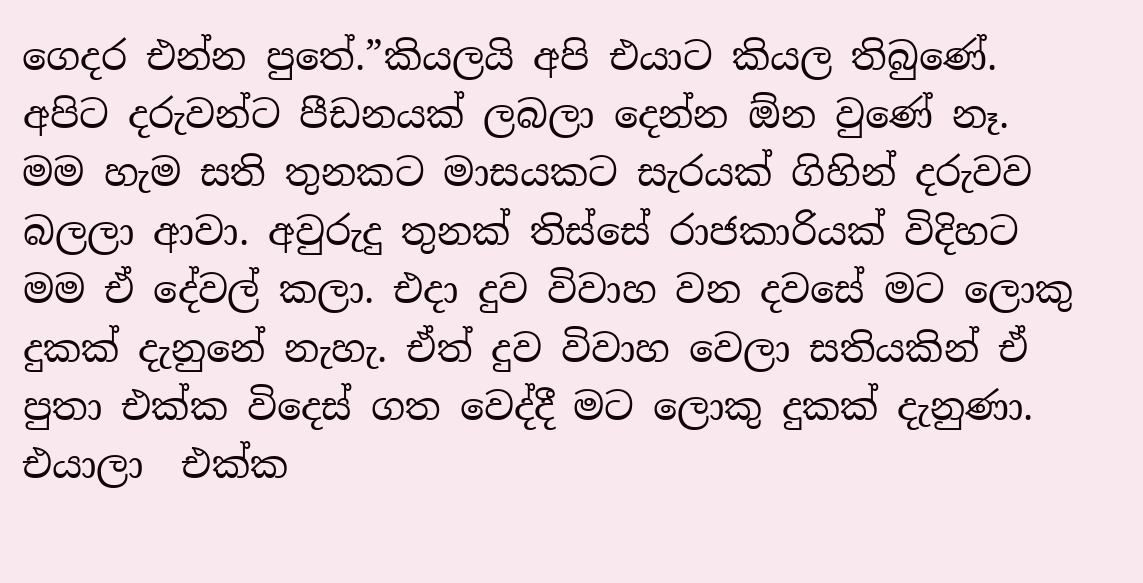ගෙදර එන්න පුතේ.”කියලයි අපි එයාට කියල තිබුණේ. අපිට දරුවන්ට පීඩනයක් ලබලා දෙන්න ඕන වුණේ නෑ. මම හැම සති තුනකට මාසයකට සැරයක් ගිහින් දරුවව බලලා ආවා. අවුරුදු තුනක් තිස්සේ රාජකාරියක් විදිහට මම ඒ දේවල් කලා. එදා දුව විවාහ වන දවසේ මට ලොකු දුකක් දැනුනේ නැහැ. ඒත් දුව විවාහ වෙලා සතියකින් ඒ පුතා එක්ක විදෙස් ගත වෙද්දී මට ලොකු දුකක් දැනුණා. එයාලා  එක්ක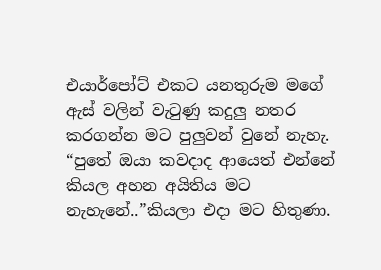එයාර්පෝට් එකට යනතුරුම මගේ ඇස් වලින් වැටුණු කදුලු නතර කරගන්න මට පුලුවන් වුනේ නැහැ. “පුතේ ඔයා කවදාද ආයෙත් එන්නේ කියල අහන අයිතිය මට නැහැනේ..”කියලා එදා මට හිතුණා.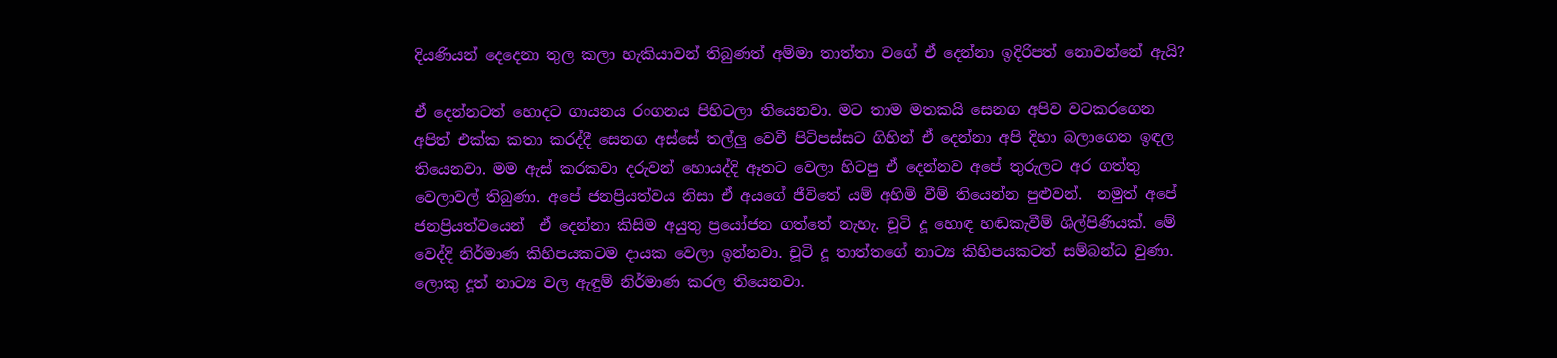දියණියන් දෙදෙනා තුල කලා හැකියාවන් තිබුණත් අම්මා තාත්තා වගේ ඒ දෙන්නා ඉදිරිපත් නොවන්නේ ඇයි?

ඒ දෙන්නටත් හොදට ගායනය රංගනය පිහිටලා තියෙනවා. මට තාම මතකයි සෙනග අපිව වටකරගෙන අපිත් එක්ක කතා කරද්දී සෙනග අස්සේ තල්ලු වෙවී පිටිපස්සට ගිහින් ඒ දෙන්නා අපි දිහා බලාගෙන ඉඳල තියෙනවා. මම ඇස් කරකවා දරුවන් හොයද්දි ඈතට වෙලා හිටපු ඒ දෙන්නව අපේ තුරුලට අර ගත්තු වෙලාවල් තිබුණා. අපේ ජනප්‍රියත්වය නිසා ඒ අයගේ ජීවිතේ යම් අහිමි වීම් තියෙන්න පුළුවන්.  නමුත් අපේ ජනප්‍රියත්වයෙන්  ඒ දෙන්නා කිසිම අයුතු ප්‍රයෝජන ගත්තේ නැහැ. චූටි දූ හොඳ හඬකැවීම් ශිල්පිණියක්. මේ වෙද්දි නිර්මාණ කිහිපයකටම දායක වෙලා ඉන්නවා. චූටි දූ තාත්තගේ නාට්‍ය කිහිපයකටත් සම්බන්ධ වුණා. ලොකු දූත් නාට්‍ය වල ඇඳුම් නිර්මාණ කරල තියෙනවා.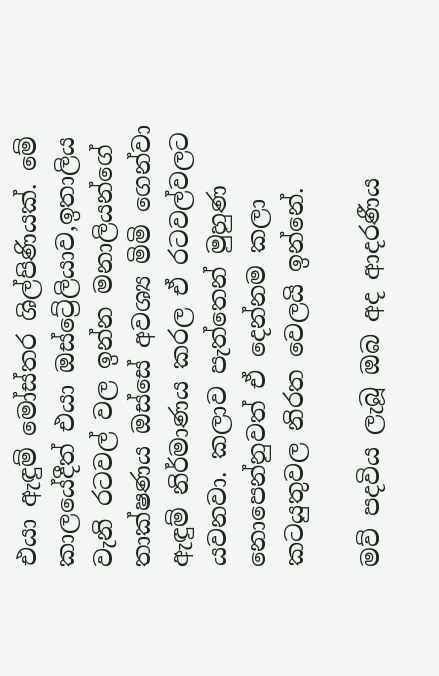එයා ඇඳුම් මෝස්තර ශිල්පිණියක්. මේ කාලයේදීත් එයා ඔස්ට්‍රේලියාව,ඉතාලිය වැනි රටවල් වල ඉන්න මනාලියන්ගේ තාක්ෂණය ඔස්සේ අවශ්‍ය මිමි ගෙන්වා ඇඳුම් නිර්මාණය කරල ඒ රටවල්වලට යවනවා. කලාව පැත්තෙන් මුහුණ නොපෙන්නුවත් ඒ දෙන්නම කලා කටයුතුවල නිරත වෙලයි ඉන්නේ.

මව් පදවිය ලැබූ ඔබ අද ආදරණීය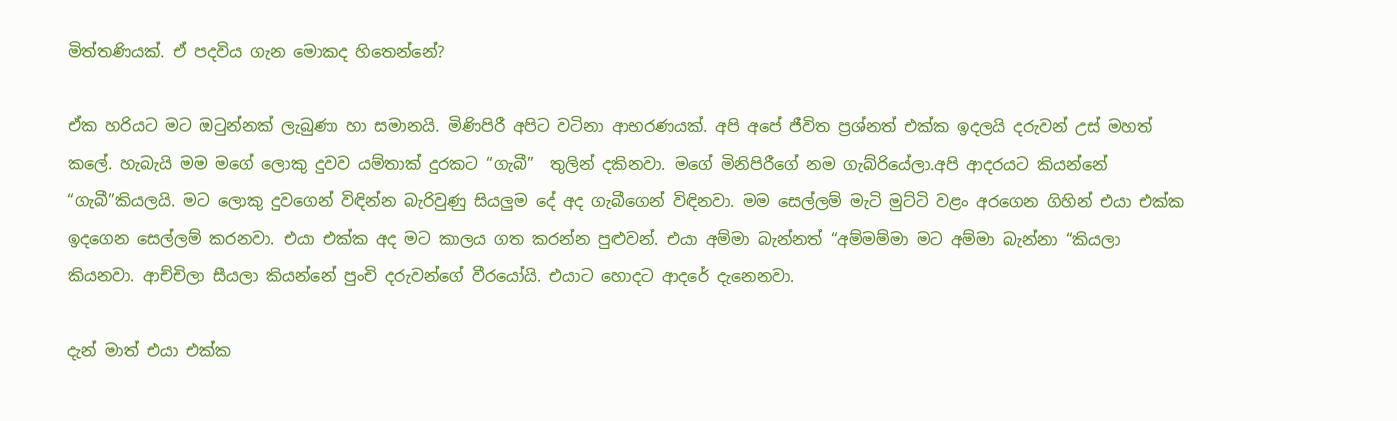මිත්තණියක්. ඒ පදවිය ගැන මොකද හිතෙන්නේ?

ඒක හරියට මට ඔටුන්නක් ලැබුණා හා සමානයි. මිණිපිරී අපිට වටිනා ආභරණයක්. අපි අපේ ජීවිත ප්‍රශ්නත් එක්ක ඉදලයි දරුවන් උස් මහත් කලේ. හැබැයි මම මගේ ලොකු දුවව යම්තාක් දුරකට “ගැබී”  තුලින් දකිනවා. මගේ මිනිපිරීගේ නම ගැබ්රියේලා.අපි ආදරයට කියන්නේ “ගැබී”කියලයි. මට ලොකු දුවගෙන් විඳින්න බැරිවුණු සියලුම දේ අද ගැබීගෙන් විඳිනවා. මම සෙල්ලම් මැටි මුට්ටි වළං අරගෙන ගිහින් එයා එක්ක ඉදගෙන සෙල්ලම් කරනවා. එයා එක්ක අද මට කාලය ගත කරන්න පුළුවන්. එයා අම්මා බැන්නත් “අම්මම්මා මට අම්මා බැන්නා “කියලා කියනවා. ආච්චිලා සීයලා කියන්නේ පුංචි දරුවන්ගේ වීරයෝයි. එයාට හොදට ආදරේ දැනෙනවා.

දැන් මාත් එයා එක්ක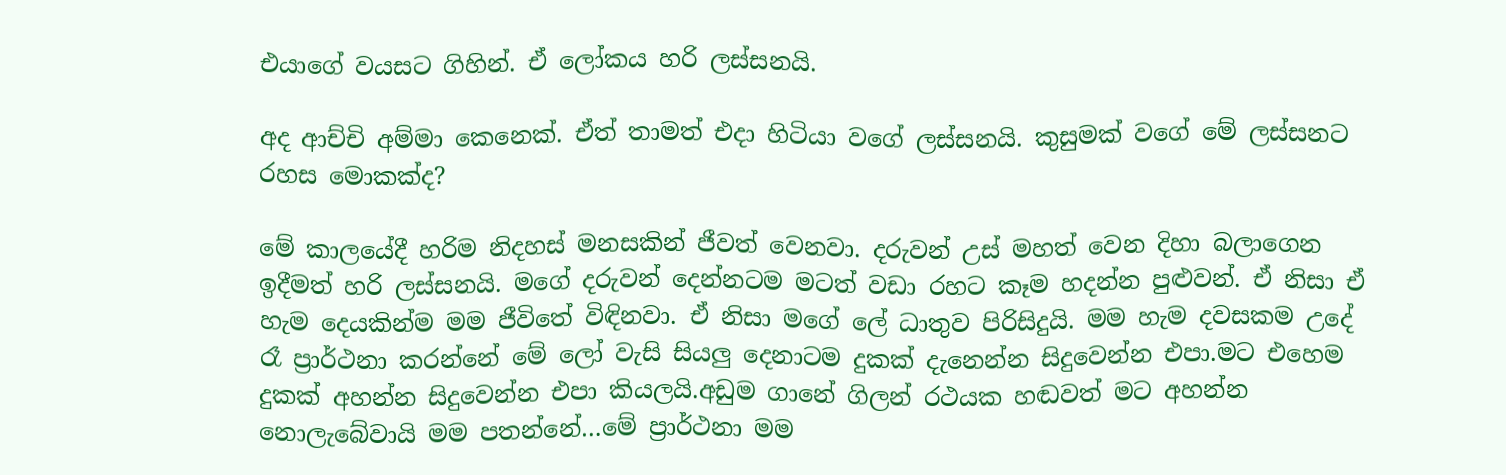එයාගේ වයසට ගිහින්. ඒ ලෝකය හරි ලස්සනයි.

අද ආච්චි අම්මා කෙනෙක්. ඒත් තාමත් එදා හිටියා වගේ ලස්සනයි. කුසුමක් වගේ මේ ලස්සනට රහස මොකක්ද?

මේ කාලයේදී හරිම නිදහස් මනසකින් ජීවත් වෙනවා. දරුවන් උස් මහත් වෙන දිහා බලාගෙන ඉදීමත් හරි ලස්සනයි. මගේ දරුවන් දෙන්නටම මටත් වඩා රහට කෑම හදන්න පුළුවන්. ඒ නිසා ඒ හැම දෙයකින්ම මම ජීවිතේ විඳිනවා. ඒ නිසා මගේ ලේ ධාතුව පිරිසිදුයි. මම හැම දවසකම උදේ රෑ ප්‍රාර්ථනා කරන්නේ මේ ලෝ වැසි සියලු දෙනාටම දුකක් දැනෙන්න සිදුවෙන්න එපා.මට එහෙම දුකක් අහන්න සිදුවෙන්න එපා කියලයි.අඩුම ගානේ ගිලන් රථයක හඬවත් මට අහන්න නොලැබේවායි මම පතන්නේ…මේ ප්‍රාර්ථනා මම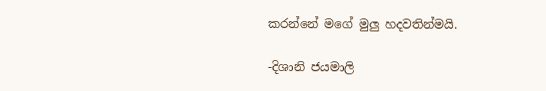කරන්නේ මගේ මුලු හදවතින්මයි.

-දිශානි ජයමාලි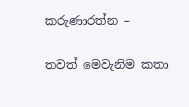කරුණාරත්න –

තවත් මෙවැනිම කතා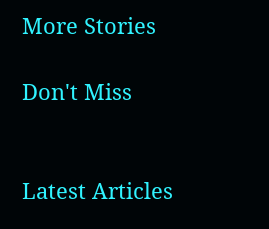More Stories

Don't Miss


Latest Articles